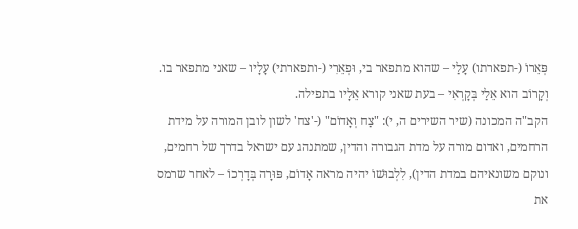פְּאֵרוֹ (-תפארתו) עָלַי – שהוא מתפאר בי, וּפְאֵרִי (-ותפארתי) עָלָיו – שאני מתפאר בו. וְקָרוֹב הוא אֵלַי בְּקָרְאִי – בעת שאני קורא אֵלָיו בתפילה.
הקב"ה המכונה (שיר השירים ה, י): "צַח וְאָדוֹם" (-'צח' לשון לובן המורה על מידת הרחמים, ואדום מורה על מדת הגבורה והדין, שמתנהג עם ישראל בדרך של רחמים, ונוקם משונאיהם במדת הדין), לִלְבוּשׁוֹ יהיה מראה אָדוֹם, פּוּרָה בְּדָרְכוֹ – לאחר שרמס את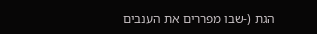הגת (-שבו מפררים את הענבים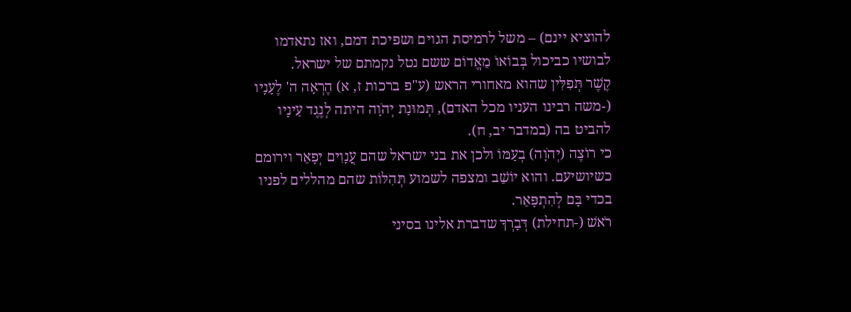להוציא יינם) – משל לרמיסת הגוים ושפיכת דמם, ואז נתאדמו לבושיו כביכול בְּבוֹאוֹ מֵאֱדוֹם ששם נטל נקמתם של ישראל.
קֶשֶׁר תְּפִלִּין שהוא מאחורי הראש (ע"פ ברכות ז, א) הֶרְאָה ה' לֶעָנָיו (-משה רבינו העניו מכל האדם), תְּמוּנַת יְהֹוָה היתה לְנֶגֶד עֵינָיו להביט בה (במדבר יב, ח).
כי רוֹצֶה (יְהֹוָה) בְעַמּוֹ ולכן את בני ישראל שהם עֲנָוִים יְפָאֵר וירומם כשיושיעם. והוא יוֹשֵׁב ומצפה לשמוע תְּהִלּוֹת שהם מהללים לפניו בכדי בָּם לְהִתְפָּאֵר.
רֹאשׁ (-תחילת) דְּבָרְךָ שדברת אלינו בסיני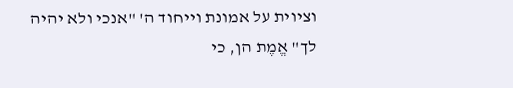וציוית על אמונת וייחוד ה' "אנכי ולא יהיה לך" אֱמֶת הן, כי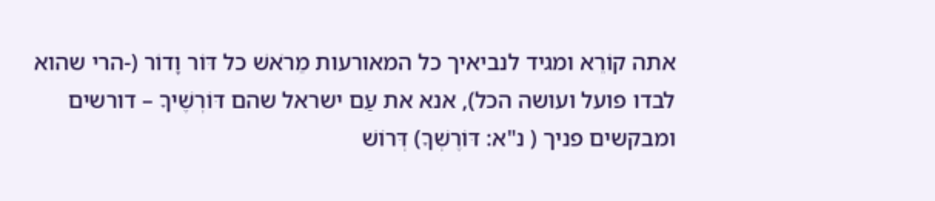אתה קוֹרֵא ומגיד לנביאיך כל המאורעות מֵרֹאשׁ כל דּוֹר וָדוֹר (-הרי שהוא לבדו פועל ועושה הכל), אנא את עַם ישראל שהם דּוֹרְשֶׁיךָ – דורשים ומבקשים פניך ( נ"א: דּוֹרֶשְׁךָ) דְּרוֹשׁ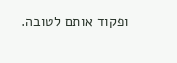ופקוד אותם לטובה.